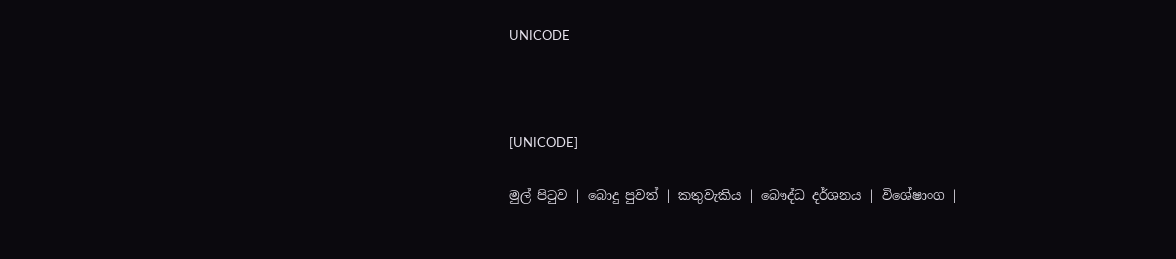UNICODE



[UNICODE]

මුල් පිටුව | බොදු පුවත් | කතුවැකිය | බෞද්ධ දර්ශනය | විශේෂාංග |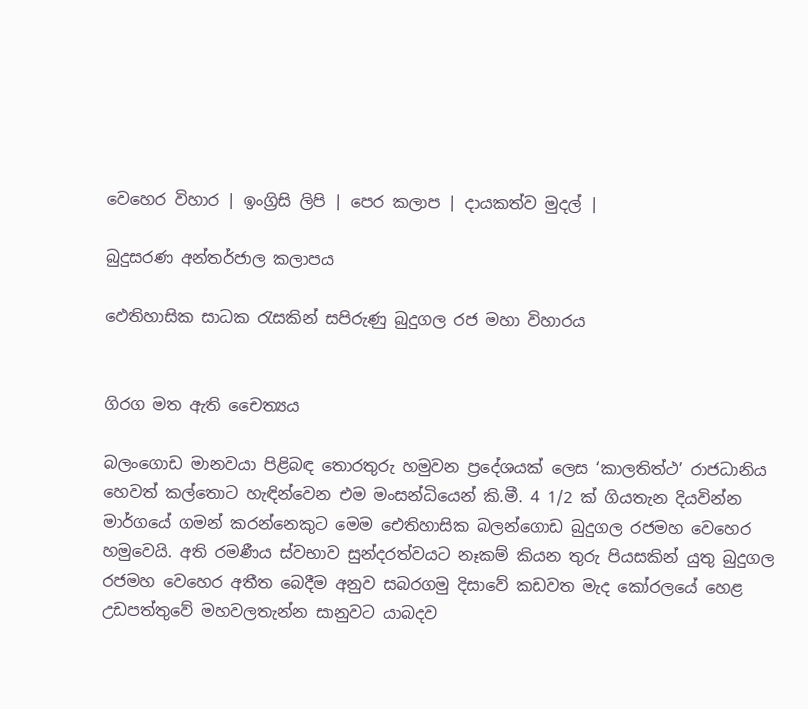වෙහෙර විහාර | ඉංග්‍රිසි ලිපි | පෙර කලාප | දායකත්ව මුදල් |

බුදුසරණ අන්තර්ජාල කලාපය

ඵෙතිහාසික සාධක රැසකින් සපිරුණු බුදුගල රජ මහා විහාරය


ගිරග මත ඇති චෛත්‍යය

බලංගොඩ මානවයා පිළිබඳ තොරතුරු හමුවන ප්‍රදේශයක් ලෙස ‘කාලතිත්ථ’ රාජධානිය හෙවත් කල්තොට හැඳින්වෙන එම මංසන්ධියෙන් කි.මී. 4 1/2 ක් ගියතැන දියවින්න මාර්ගයේ ගමන් කරන්නෙකුට මෙම ඓතිහාසික බලන්ගොඩ බුදුගල රජමහ වෙහෙර හමුවෙයි. අති රමණීය ස්වභාව සුන්දරත්වයට නෑකම් කියන තුරු පියසකින් යුතු බුදුගල රජමහ වෙහෙර අතීත බෙදීම අනුව සබරගමු දිසාවේ කඩවත මැද කෝරලයේ හෙළ උඩපත්තුවේ මහවලතැන්න සානුවට යාබදව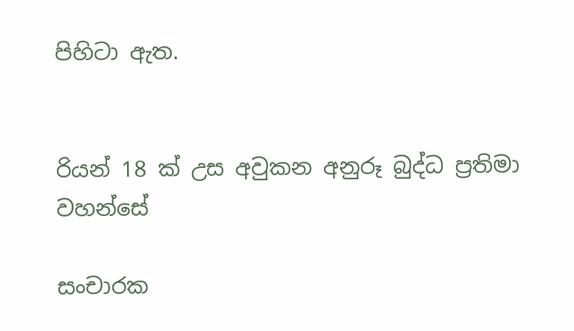පිහිටා ඇත.


රියන් 18 ක් උස අවුකන අනුරූ බුද්ධ ප්‍රතිමා වහන්සේ

සංචාරක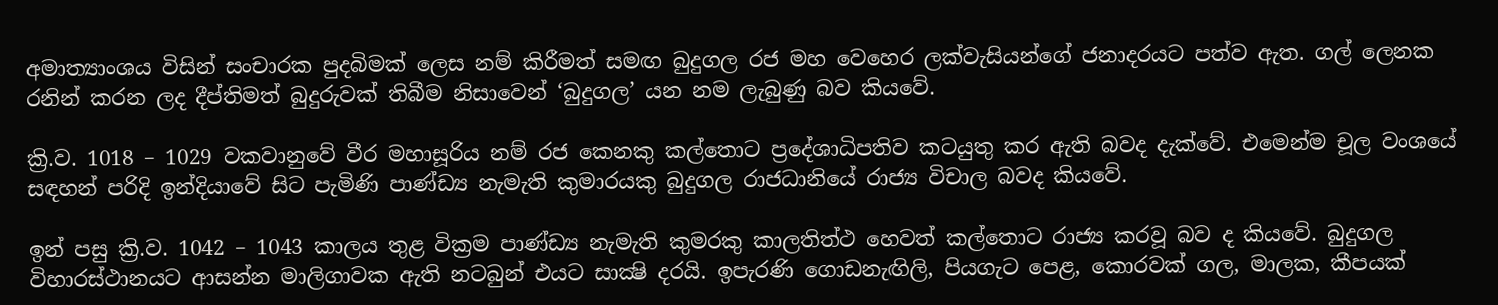අමාත්‍යාංශය විසින් සංචාරක පුදබිමක් ලෙස නම් කිරීමත් සමඟ බුදුගල රජ මහ වෙහෙර ලක්වැසියන්ගේ ජනාදරයට පත්ව ඇත. ගල් ලෙනක රනින් කරන ලද දීප්තිමත් බුදුරුවක් තිබීම නිසාවෙන් ‘බුදුගල’ යන නම ලැබුණු බව කියවේ.

ක්‍රි.ව. 1018 – 1029 වකවානුවේ වීර මහාසූරිය නම් රජ කෙනකු කල්තොට ප්‍රදේශාධිපතිව කටයුතු කර ඇති බවද දැක්වේ. එමෙන්ම චූල වංශයේ සඳහන් පරිදි ඉන්දියාවේ සිට පැමිණි පාණ්ඩ්‍ය නැමැති කුමාරයකු බුදුගල රාජධානියේ රාජ්‍ය විචාල බවද කියවේ.

ඉන් පසු ක්‍රි.ව. 1042 – 1043 කාලය තුළ වික්‍රම පාණ්ඩ්‍ය නැමැති කුමරකු කාලතිත්ථ හෙවත් කල්තොට රාජ්‍ය කරවූ බව ද කියවේ. බුදුගල විහාරස්ථානයට ආසන්න මාලිගාවක ඇති නටබුන් එයට සාක්‍ෂි දරයි. ඉපැරණි ගොඩනැඟිලි, පියගැට පෙළ, කොරවක් ගල, මාලක, කීපයක්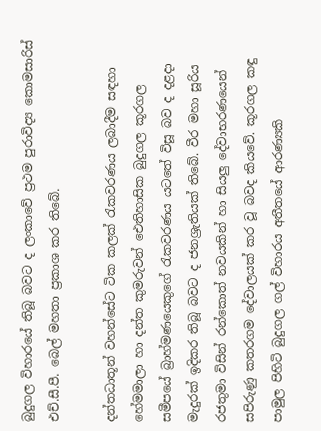බුදුගල විහාරයේ තිබූ බවට ද ලංකාවේ ප්‍රථම පුරාවිද්‍ය කොමසාරිස් එච්.සී.පී. බෙල් මහතා ප්‍රකාශ කර තිබේ.

දන්තධාතූන් වහන්සේට ටික කලක් රැකවරණය ලබාදීම සඳහා හේමමාලා හා දන්ත කුමරුවන් ඓතිහාසික බුදුගල කූරගල සමීපයේ බ්‍රාහ්මණයෙකුගේ රැකවරණය යටතේ විසූ බව ද දළදා මැදුරක් ඉදිකර තිබූ බවට ද ජනශ්‍රැතියක් තිබේ. වීර මහා සූරිය රජතුමා විසින් රන්කොත් නවයකින් හා සියලු දේවාභරණයෙන් සපිරුණු කතරගම දේවාලයක් කර වූ බවද කියවේ. කූරගල කඳු පාමුල පිහිටි බුදුගල ගල් විහාරය අතීතයේ ආරණ්‍යකි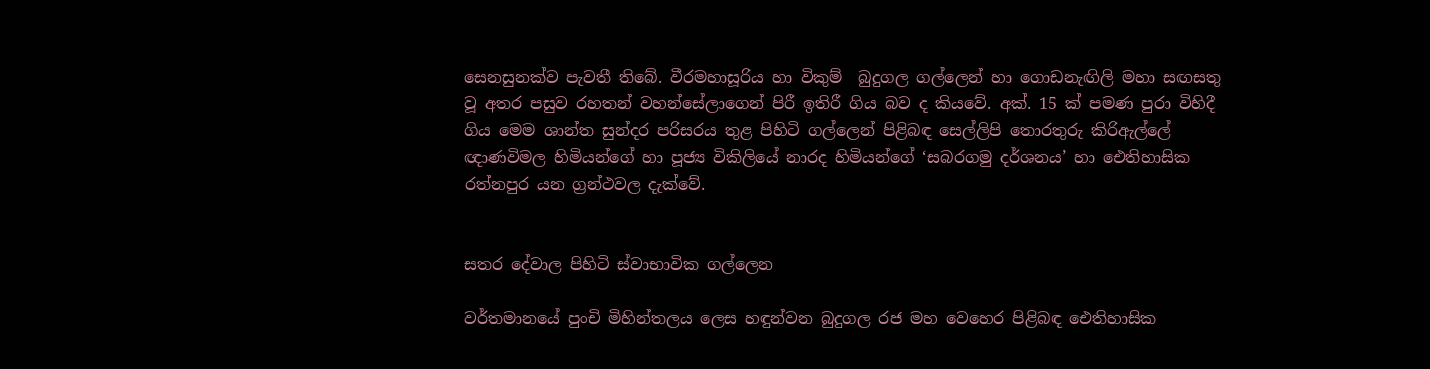සෙනසුනක්ව පැවතී තිබේ. වීරමහාසූරිය හා විකුම්  බුදුගල ගල්ලෙන් හා ගොඩනැඟිලි මහා සඟසතු වූ අතර පසුව රහතන් වහන්සේලාගෙන් පිරී ඉතිරී ගිය බව ද කියවේ. අක්. 15 ක් පමණ පුරා විහිදී ගිය මෙම ශාන්ත සුන්දර පරිසරය තුළ පිහිටි ගල්ලෙන් පිළිබඳ සෙල්ලිපි තොරතුරු කිරිඇල්ලේ ඥාණවිමල හිමියන්ගේ හා පූජ්‍ය විකිලියේ නාරද හිමියන්ගේ ‘සබරගමු දර්ශනය’ හා ඓතිහාසික රත්නපුර යන ග්‍රන්ථවල දැක්වේ.


සතර දේවාල පිහිටි ස්වාභාවික ගල්ලෙන

වර්තමානයේ පුංචි මිහින්තලය ලෙස හඳුන්වන බුදුගල රජ මහ වෙහෙර පිළිබඳ ඓතිහාසික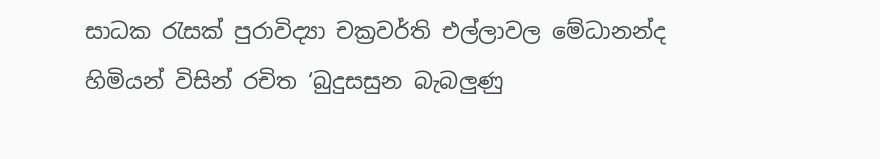සාධක රැසක් පුරාවිද්‍යා චක්‍රවර්ති එල්ලාවල මේධානන්ද හිමියන් විසින් රචිත ‘බුදුසසුන බැබලුණු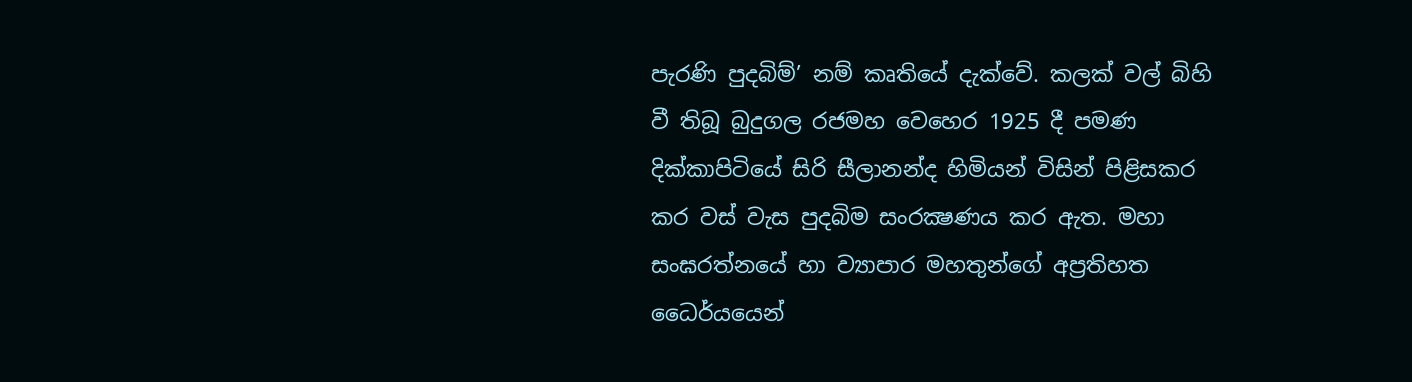පැරණි පුදබිම්’ නම් කෘතියේ දැක්වේ. කලක් වල් බිහි වී තිබූ බුදුගල රජමහ වෙහෙර 1925 දී පමණ දික්කාපිටියේ සිරි සීලානන්ද හිමියන් විසින් පිළිසකර කර වස් වැස පුදබිම සංරක්‍ෂණය කර ඇත. මහා සංඝරත්නයේ හා ව්‍යාපාර මහතුන්ගේ අප්‍රතිහත ධෛර්යයෙන්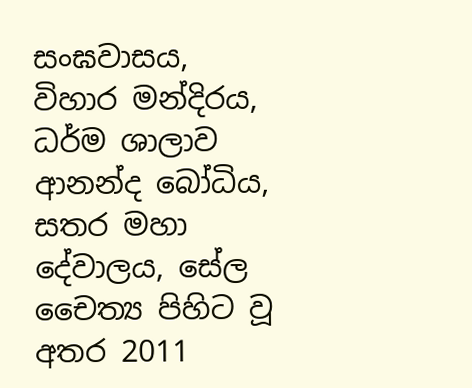සංඝවාසය, විහාර මන්දිරය, ධර්ම ශාලාව ආනන්ද බෝධිය, සතර මහා දේවාලය, සේල චෛත්‍ය පිහිට වූ අතර 2011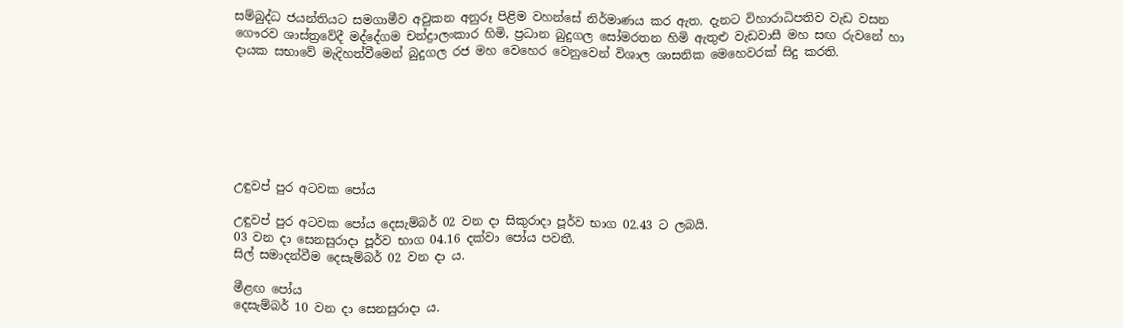සම්බුද්ධ ජයන්තියට සමගාමීව අවුකන අනුරූ පිළිම වහන්සේ නිර්මාණය කර ඇත. දැනට විහාරාධිපතිව වැඩ වසන ගෞරව ශාස්ත්‍රවේදී මද්දේගම චන්ද්‍රාලංකාර හිමි, ප්‍රධාන බුදුගල සෝමරතන හිමි ඇතුළු වැඩවාසී මහ සඟ රුවනේ හා දායක සභාවේ මැදිහත්වීමෙන් බුදුගල රජ මහ වෙහෙර වෙනුවෙන් විශාල ශාසනික මෙහෙවරක් සිදු කරති.







උඳුවප් පුර අටවක පෝය

උඳුවප් පුර අටවක පෝය දෙසැම්බර් 02 වන දා සිකුරාදා පූර්ව භාග 02.43 ට ලබයි.
03 වන දා සෙනසුරාදා පූර්ව භාග 04.16 දක්වා පෝය පවතී.
සිල් සමාදන්වීම දෙසැම්බර් 02 වන දා ය.

මීළඟ පෝය
දෙසැම්බර් 10 වන දා සෙනසුරාදා ය.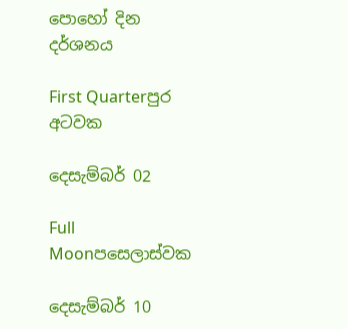පොහෝ දින දර්ශනය

First Quarterපුර අටවක

දෙසැම්බර් 02

Full Moonපසෙලාස්වක

දෙසැම්බර් 10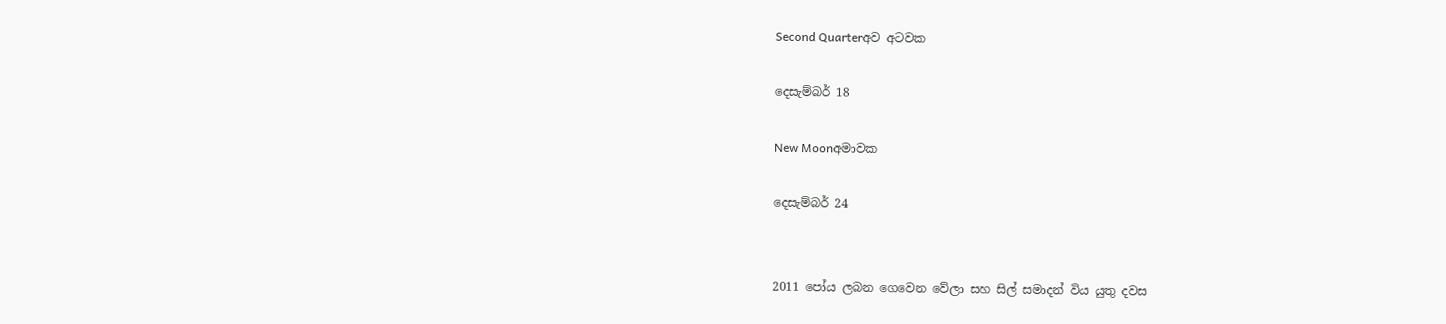Second Quarterඅව අටවක

දෙසැම්බර් 18

New Moonඅමාවක

දෙසැම්බර් 24


2011 පෝය ලබන ගෙවෙන වේලා සහ සිල් සමාදන් විය යුතු දවස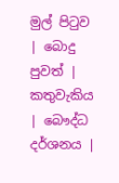මුල් පිටුව | බොදු පුවත් | කතුවැකිය | බෞද්ධ දර්ශනය |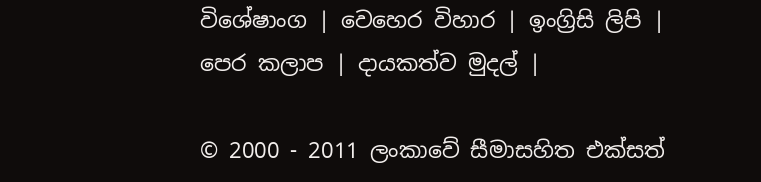විශේෂාංග | වෙහෙර විහාර | ඉංග්‍රිසි ලිපි | පෙර කලාප | දායකත්ව මුදල් |

© 2000 - 2011 ලංකාවේ සීමාසහිත එක්සත්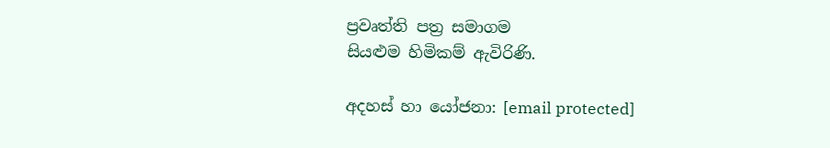ප්‍රවෘත්ති පත්‍ර සමාගම
සියළුම හිමිකම් ඇවිරිණි.

අදහස් හා යෝජනා: [email protected]